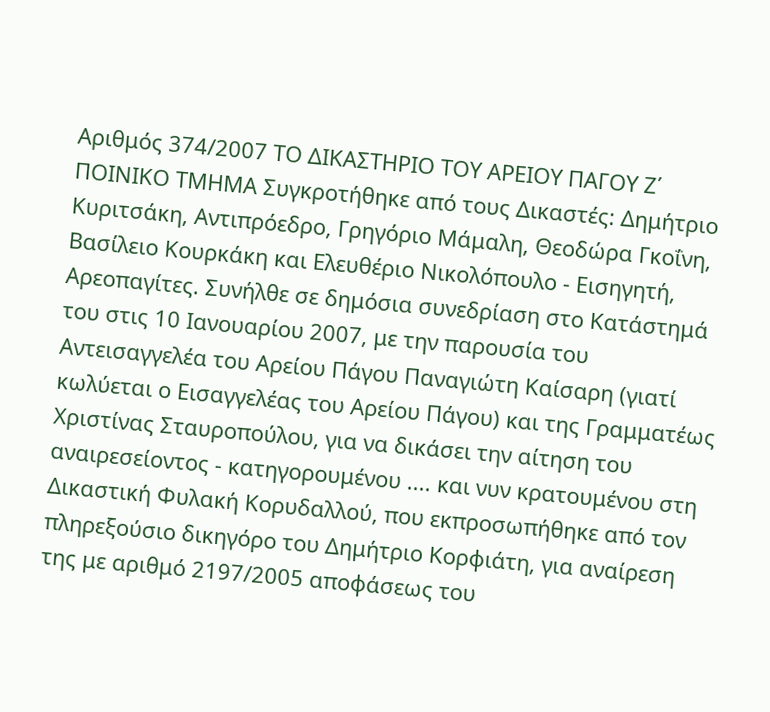Αριθμός 374/2007 ΤΟ ΔΙΚΑΣΤΗΡΙΟ ΤΟΥ ΑΡΕΙΟΥ ΠΑΓΟΥ Ζ΄ ΠΟΙΝΙΚΟ ΤΜΗΜΑ Συγκροτήθηκε από τους Δικαστές: Δημήτριο Κυριτσάκη, Αντιπρόεδρο, Γρηγόριο Μάμαλη, Θεοδώρα Γκοΐνη, Βασίλειο Κουρκάκη και Ελευθέριο Νικολόπουλο - Εισηγητή, Αρεοπαγίτες. Συνήλθε σε δημόσια συνεδρίαση στο Κατάστημά του στις 10 Ιανουαρίου 2007, με την παρουσία του Αντεισαγγελέα του Αρείου Πάγου Παναγιώτη Καίσαρη (γιατί κωλύεται ο Εισαγγελέας του Αρείου Πάγου) και της Γραμματέως Χριστίνας Σταυροπούλου, για να δικάσει την αίτηση του αναιρεσείοντος - κατηγορουμένου .... και νυν κρατουμένου στη Δικαστική Φυλακή Κορυδαλλού, που εκπροσωπήθηκε από τον πληρεξούσιο δικηγόρο του Δημήτριο Κορφιάτη, για αναίρεση της με αριθμό 2197/2005 αποφάσεως του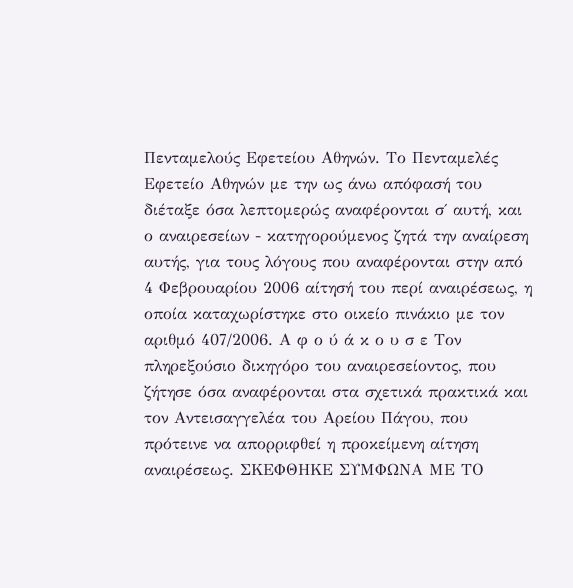Πενταμελούς Εφετείου Αθηνών. Το Πενταμελές Εφετείο Αθηνών με την ως άνω απόφασή του διέταξε όσα λεπτομερώς αναφέρονται σ΄ αυτή, και ο αναιρεσείων - κατηγορούμενος ζητά την αναίρεση αυτής, για τους λόγους που αναφέρονται στην από 4 Φεβρουαρίου 2006 αίτησή του περί αναιρέσεως, η οποία καταχωρίστηκε στο οικείο πινάκιο με τον αριθμό 407/2006. Α φ ο ύ ά κ ο υ σ ε Τον πληρεξούσιο δικηγόρο του αναιρεσείοντος, που ζήτησε όσα αναφέρονται στα σχετικά πρακτικά και τον Αντεισαγγελέα του Αρείου Πάγου, που πρότεινε να απορριφθεί η προκείμενη αίτηση αναιρέσεως. ΣΚΕΦΘΗΚΕ ΣΥΜΦΩΝΑ ΜΕ ΤΟ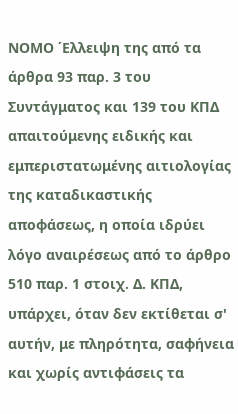ΝΟΜΟ ΄Ελλειψη της από τα άρθρα 93 παρ. 3 του Συντάγματος και 139 του ΚΠΔ απαιτούμενης ειδικής και εμπεριστατωμένης αιτιολογίας της καταδικαστικής αποφάσεως, η οποία ιδρύει λόγο αναιρέσεως από το άρθρο 510 παρ. 1 στοιχ. Δ. ΚΠΔ, υπάρχει, όταν δεν εκτίθεται σ' αυτήν, με πληρότητα, σαφήνεια και χωρίς αντιφάσεις τα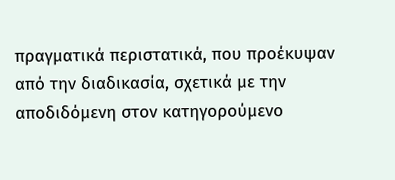πραγματικά περιστατικά, που προέκυψαν από την διαδικασία, σχετικά με την αποδιδόμενη στον κατηγορούμενο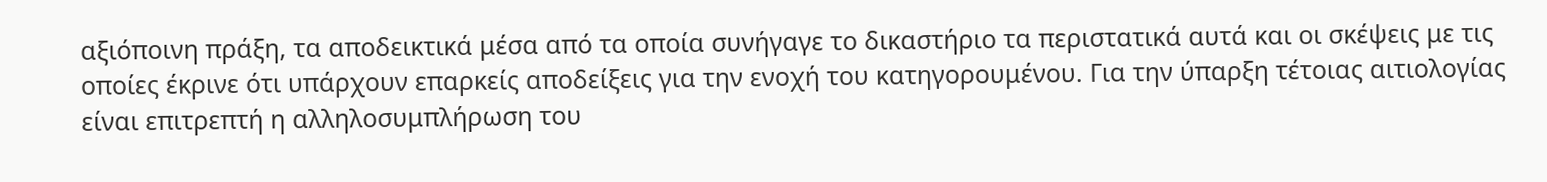αξιόποινη πράξη, τα αποδεικτικά μέσα από τα οποία συνήγαγε το δικαστήριο τα περιστατικά αυτά και οι σκέψεις με τις οποίες έκρινε ότι υπάρχουν επαρκείς αποδείξεις για την ενοχή του κατηγορουμένου. Για την ύπαρξη τέτοιας αιτιολογίας είναι επιτρεπτή η αλληλοσυμπλήρωση του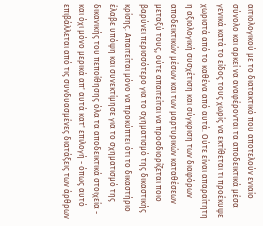αιτιολογικού με το διατακτικό που αποτελούν ενιαίο σύνολο και αρκεί να αναφέρονται τα αποδεικτικά μέσα γενικά κατά το είδος τους χωρίς να εκτίθεται τι προέκυψε χωριστά από το καθένα από αυτά. Ούτε είναι απαραίτητη η αξιολογική συσχέτιση και σύγκριση των διαφόρων αποδεικτικών μέσων και των μαρτυρικών καταθέσεων μεταξύ τους, ούτε απαιτείται να προσδιορίζεται ποιο βαρύνει περισσότερο για το σχηματισμό της δικαστικής κρίσης. Απαιτείται μόνο να προκύπτει ότι το δικαστήριο έλαβε υπόψη και συνεκτίμησε για το σχηματισμό της δικανικής του πεποίθησης όλα τα αποδεικτικά στοιχεία - και όχι μόνο μερικά απ' αυτά κατ' επιλογή - όπως αυτό επιβάλλεται από τις συνδυασμένες διατάξεις των άρθρων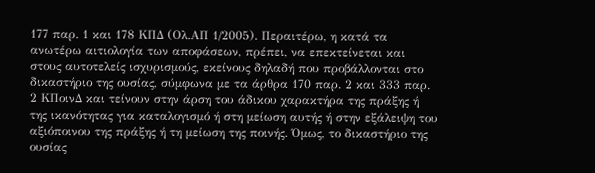177 παρ. 1 και 178 ΚΠΔ (Ολ.ΑΠ 1/2005). Περαιτέρω, η κατά τα ανωτέρω αιτιολογία των αποφάσεων, πρέπει, να επεκτείνεται και στους αυτοτελείς ισχυρισμούς, εκείνους δηλαδή που προβάλλονται στο δικαστήριο της ουσίας, σύμφωνα με τα άρθρα 170 παρ. 2 και 333 παρ. 2 ΚΠοινΔ και τείνουν στην άρση του άδικου χαρακτήρα της πράξης ή της ικανότητας για καταλογισμό ή στη μείωση αυτής ή στην εξάλειψη του αξιόποινου της πράξης ή τη μείωση της ποινής. Όμως, το δικαστήριο της ουσίας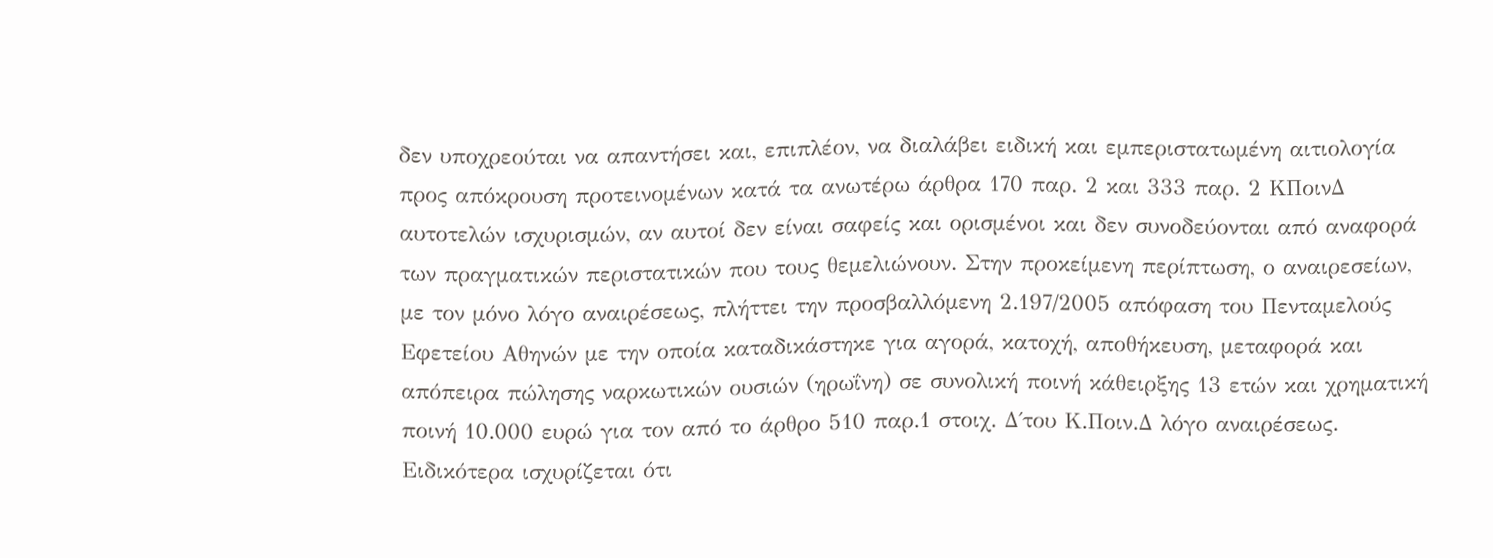δεν υποχρεούται να απαντήσει και, επιπλέον, να διαλάβει ειδική και εμπεριστατωμένη αιτιολογία προς απόκρουση προτεινομένων κατά τα ανωτέρω άρθρα 170 παρ. 2 και 333 παρ. 2 ΚΠοινΔ αυτοτελών ισχυρισμών, αν αυτοί δεν είναι σαφείς και ορισμένοι και δεν συνοδεύονται από αναφορά των πραγματικών περιστατικών που τους θεμελιώνουν. Στην προκείμενη περίπτωση, ο αναιρεσείων, με τον μόνο λόγο αναιρέσεως, πλήττει την προσβαλλόμενη 2.197/2005 απόφαση του Πενταμελούς Εφετείου Αθηνών με την οποία καταδικάστηκε για αγορά, κατοχή, αποθήκευση, μεταφορά και απόπειρα πώλησης ναρκωτικών ουσιών (ηρωΐνη) σε συνολική ποινή κάθειρξης 13 ετών και χρηματική ποινή 10.000 ευρώ για τον από το άρθρο 510 παρ.1 στοιχ. Δ΄του Κ.Ποιν.Δ λόγο αναιρέσεως. Ειδικότερα ισχυρίζεται ότι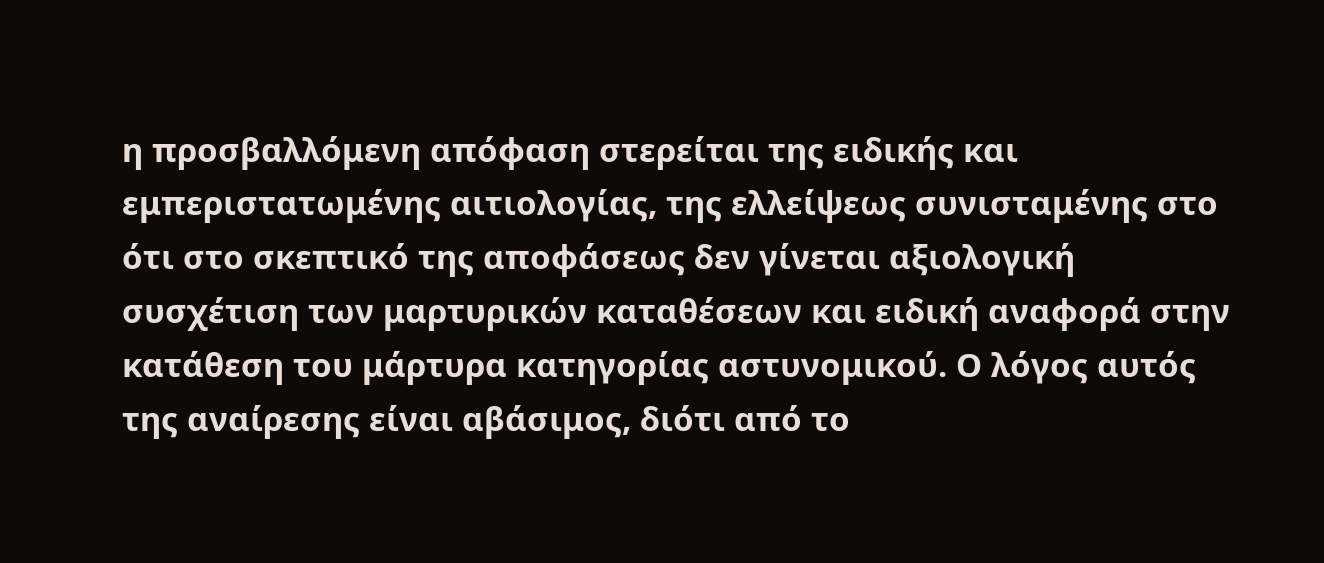η προσβαλλόμενη απόφαση στερείται της ειδικής και εμπεριστατωμένης αιτιολογίας, της ελλείψεως συνισταμένης στο ότι στο σκεπτικό της αποφάσεως δεν γίνεται αξιολογική συσχέτιση των μαρτυρικών καταθέσεων και ειδική αναφορά στην κατάθεση του μάρτυρα κατηγορίας αστυνομικού. Ο λόγος αυτός της αναίρεσης είναι αβάσιμος, διότι από το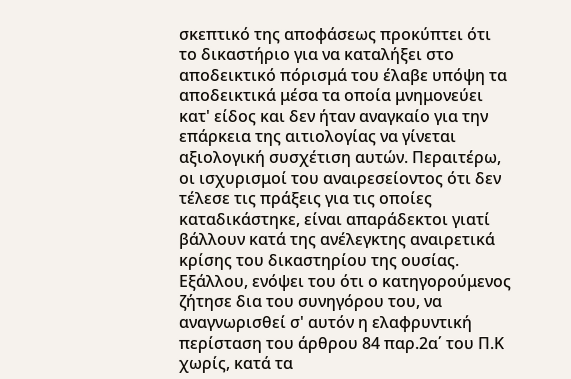σκεπτικό της αποφάσεως προκύπτει ότι το δικαστήριο για να καταλήξει στο αποδεικτικό πόρισμά του έλαβε υπόψη τα αποδεικτικά μέσα τα οποία μνημονεύει κατ' είδος και δεν ήταν αναγκαίο για την επάρκεια της αιτιολογίας να γίνεται αξιολογική συσχέτιση αυτών. Περαιτέρω, οι ισχυρισμοί του αναιρεσείοντος ότι δεν τέλεσε τις πράξεις για τις οποίες καταδικάστηκε, είναι απαράδεκτοι γιατί βάλλουν κατά της ανέλεγκτης αναιρετικά κρίσης του δικαστηρίου της ουσίας. Εξάλλου, ενόψει του ότι ο κατηγορούμενος ζήτησε δια του συνηγόρου του, να αναγνωρισθεί σ' αυτόν η ελαφρυντική περίσταση του άρθρου 84 παρ.2α΄ του Π.Κ χωρίς, κατά τα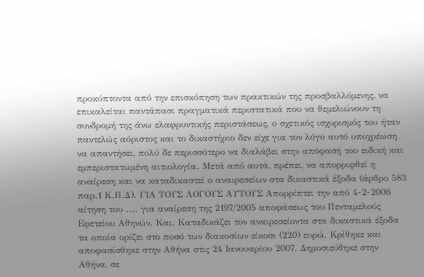προκύπτοντα από την επισκόπηση των πρακτικών της προσβαλλόμενης, να επικαλείται παντάπασι πραγματικά περιστατικά που να θεμελιώνουν τη συνδρομή της άνω ελαφρυντικής περιστάσεως, ο σχετικός ισχυρισμός του ήταν παντελώς αόριστος και το δικαστήριο δεν είχε για τον λόγο αυτό υποχρέωση να απαντήσει, πολύ δε περισσότερο να διαλάβει στην απόφασή του ειδική και εμπεριστατωμένη αιτιολογία. Μετά από αυτά, πρέπει, να απορριφθεί η αναίρεση και να καταδικαστεί ο αναιρεσείων στα δικαστικά έξοδα (άρθρο 583 παρ.1 Κ.Π.Δ). ΓΙΑ ΤΟΥΣ ΛΟΓΟΥΣ ΑΥΤΟΥΣ Απορρίπτει την από 4-2-2006 αίτηση του .... για αναίρεση της 2197/2005 αποφάσεως του Πενταμελούς Εφετείου Αθηνών. Και. Καταδικάζει τον αναιρεσείοντα στα δικαστικά έξοδα τα οποία ορίζει στο ποσό των διακοσίων είκοσι (220) ευρώ. Κρίθηκε και αποφασίσθηκε στην Αθήνα στις 24 Ιανουαρίου 2007. Δημοσιεύθηκε στην Αθήνα, σε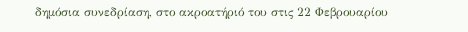δημόσια συνεδρίαση, στο ακροατήριό του στις 22 Φεβρουαρίου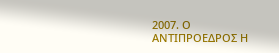2007. Ο ΑΝΤΙΠΡΟΕΔΡΟΣ Η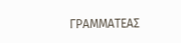ΓΡΑΜΜΑΤΕΑΣ